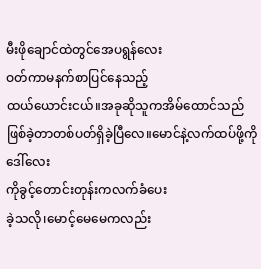မီးဖိုချောင်ထဲတွင်အေပရွန်လေး
ဝတ်ကာမနက်စာပြင်နေသည့်
ထယ်ယောင်းငယ်။အခုဆိုသူကအိမ်ထောင်သည်
ဖြစ်ခဲ့တာတစ်ပတ်ရှိခဲ့ပြီလေ။မောင်နဲ့လက်ထပ်ဖို့ကိုဒေါ်လေး
ကိုခွင့်တောင်းတုန်းကလက်ခံပေး
ခဲ့သလို၊မောင့်မေမေကလည်း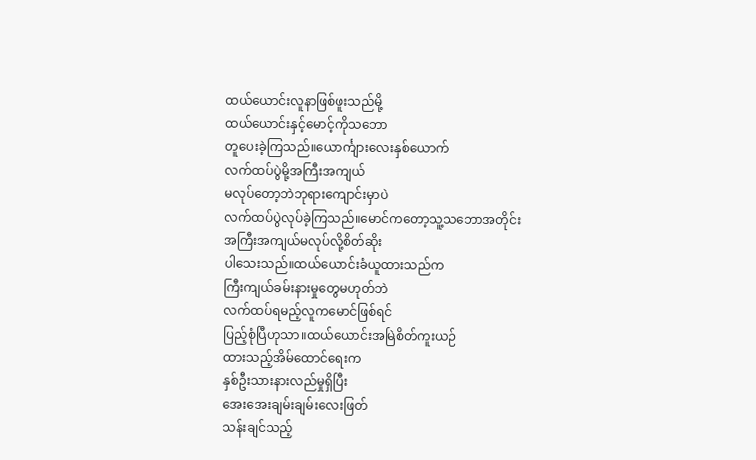ထယ်ယောင်းလူနာဖြစ်ဖူးသည်မို့
ထယ်ယောင်းနှင့်မောင့်ကိုသဘော
တူပေးခဲ့ကြသည်။ယောင်္ကျားလေးနှစ်ယောက်
လက်ထပ်ပွဲမို့အကြီးအကျယ်
မလုပ်တော့ဘဲဘုရားကျောင်းမှာပဲ
လက်ထပ်ပွဲလုပ်ခဲ့ကြသည်။မောင်ကတော့သူ့သဘောအတိုင်း
အကြီးအကျယ်မလုပ်လို့စိတ်ဆိုး
ပါသေးသည်။ထယ်ယောင်းခံယူထားသည်က
ကြီးကျယ်ခမ်းနားမှုတွေမဟုတ်ဘဲ
လက်ထပ်ရမည့်လူကမောင်ဖြစ်ရင်
ပြည့်စုံပြီဟုသာ။ထယ်ယောင်းအမြဲစိတ်ကူးယဉ်
ထားသည့်အိမ်ထောင်ရေးက
နှစ်ဦးသားနားလည်မှုရှိပြီး
အေးအေးချမ်းချမ်းလေးဖြတ်
သန်းချင်သည့်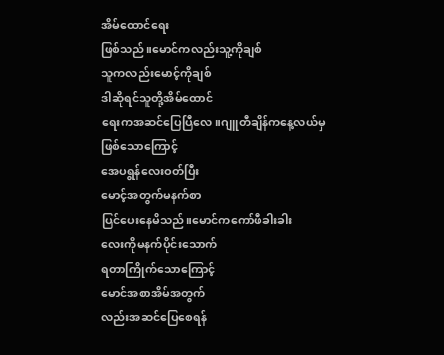အိမ်ထောင်ရေး
ဖြစ်သည်။မောင်ကလည်းသူ့ကိုချစ်
သူကလည်းမောင့်ကိုချစ်
ဒါဆိုရင်သူတို့အိမ်ထောင်
ရေးကအဆင်ပြေပြီလေ။ဂျူတီချိန်ကနေ့လယ်မှ
ဖြစ်သောကြောင့်
အေပရွန်လေးဝတ်ပြီး
မောင့်အတွက်မနက်စာ
ပြင်ပေးနေမိသည်။မောင်ကကော်ဖီခါးခါး
လေးကိုမနက်ပိုင်းသောက်
ရတာကြိုက်သောကြောင့်
မောင်အစာအိမ်အတွက်
လည်းအဆင်ပြေစေရန်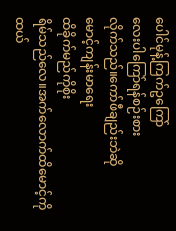ပေါင်မုန့်ကြက်ဥကြော်
လေးပါကြော်ရန်စဉ်းစား
လိုက်သည်။ကော်ဖီချည်းဘဲဆို
မောင့်ကျန်းမာရေး
ထိခိုက်မည်ကိုစိုး
ရိမ်သည်လေ။အက်လောက်ထိမောင့်ကို
ထယ်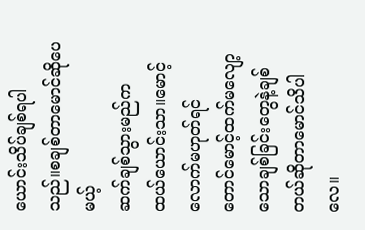ယောင်းသိပ်ချစ်ရပါ
သည်။စချစ်တာမောင်ဆိုပေမယ့်
ဆက်ချစ်သွားမည်က
ထယ်ယောင်းသာ။မောင့်လောက်မဟုတ်ရင်
တောင်မောင့်ထက်မလျော့
သောချစ်ခြင်းတွေနဲ့ချစ်
တယ်ဆိုတာမောင်သိပါလေ။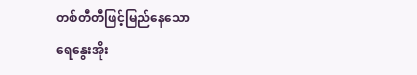တစ်တီတီဖြင့်မြည်နေသော
ရေနွေးအိုး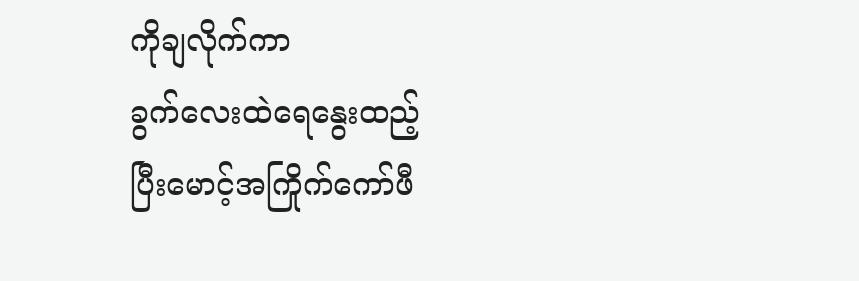ကိုချလိုက်ကာ
ခွက်လေးထဲရေနွေးထည့်
ပြီးမောင့်အကြိုက်ကော်ဖီ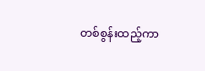တစ်စွန်းထည့်ကာ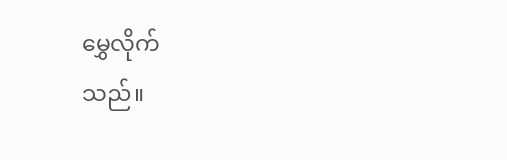မွှေလိုက်
သည်။